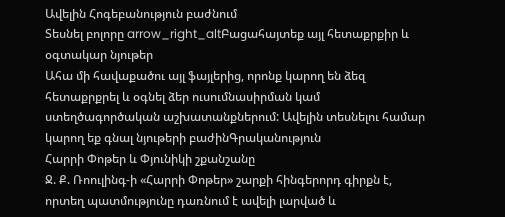Ավելին Հոգեբանություն բաժնում
Տեսնել բոլորը arrow_right_altԲացահայտեք այլ հետաքրքիր և օգտակար նյութեր
Ահա մի հավաքածու այլ ֆայլերից, որոնք կարող են ձեզ հետաքրքրել և օգնել ձեր ուսումնասիրման կամ ստեղծագործական աշխատանքներում: Ավելին տեսնելու համար կարող եք գնալ նյութերի բաժինԳրականություն
Հարրի Փոթեր և Փյունիկի շքանշանը
Ջ. Ք. Ռոուլինգ-ի «Հարրի Փոթեր» շարքի հինգերորդ գիրքն է, որտեղ պատմությունը դառնում է ավելի լարված և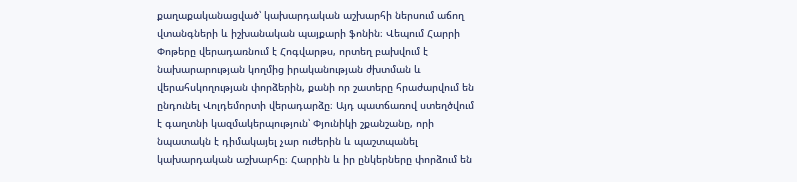քաղաքականացված՝ կախարդական աշխարհի ներսում աճող վտանգների և իշխանական պայքարի ֆոնին։ Վեպում Հարրի Փոթերը վերադառնում է Հոգվարթս, որտեղ բախվում է նախարարության կողմից իրականության ժխտման և վերահսկողության փորձերին, քանի որ շատերը հրաժարվում են ընդունել Վոլդեմորտի վերադարձը։ Այդ պատճառով ստեղծվում է գաղտնի կազմակերպություն՝ Փյունիկի շքանշանը, որի նպատակն է դիմակայել չար ուժերին և պաշտպանել կախարդական աշխարհը։ Հարրին և իր ընկերները փորձում են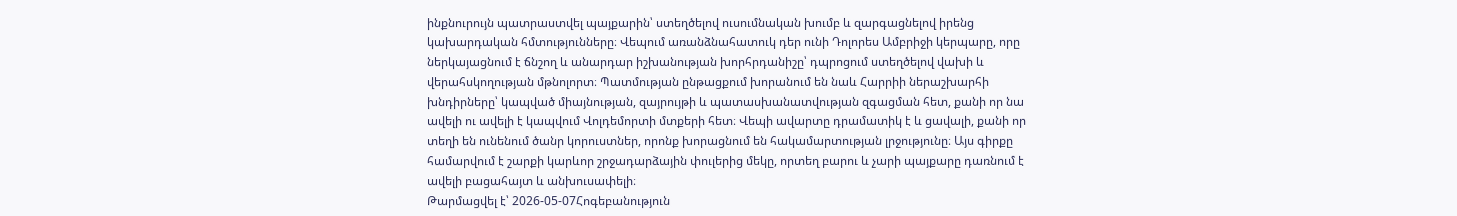ինքնուրույն պատրաստվել պայքարին՝ ստեղծելով ուսումնական խումբ և զարգացնելով իրենց կախարդական հմտությունները։ Վեպում առանձնահատուկ դեր ունի Դոլորես Ամբրիջի կերպարը, որը ներկայացնում է ճնշող և անարդար իշխանության խորհրդանիշը՝ դպրոցում ստեղծելով վախի և վերահսկողության մթնոլորտ։ Պատմության ընթացքում խորանում են նաև Հարրիի ներաշխարհի խնդիրները՝ կապված միայնության, զայրույթի և պատասխանատվության զգացման հետ, քանի որ նա ավելի ու ավելի է կապվում Վոլդեմորտի մտքերի հետ։ Վեպի ավարտը դրամատիկ է և ցավալի, քանի որ տեղի են ունենում ծանր կորուստներ, որոնք խորացնում են հակամարտության լրջությունը։ Այս գիրքը համարվում է շարքի կարևոր շրջադարձային փուլերից մեկը, որտեղ բարու և չարի պայքարը դառնում է ավելի բացահայտ և անխուսափելի։
Թարմացվել է՝ 2026-05-07Հոգեբանություն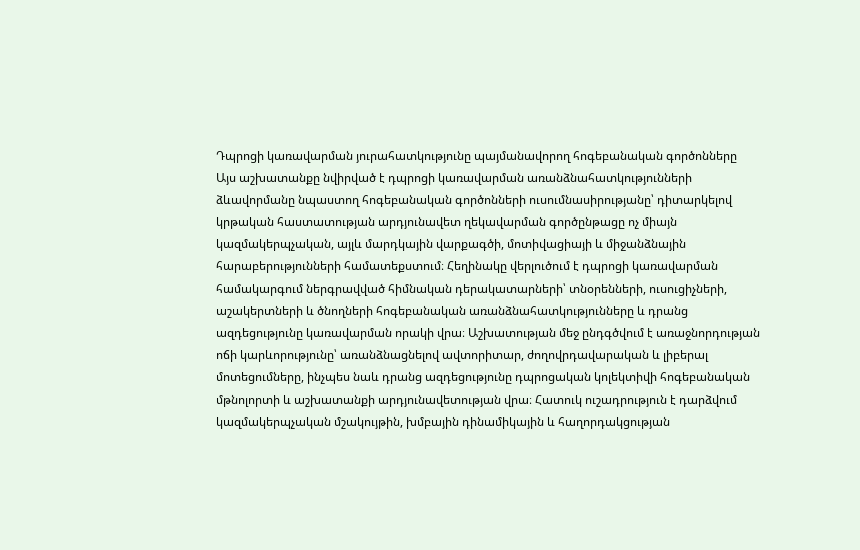Դպրոցի կառավարման յուրահատկությունը պայմանավորող հոգեբանական գործոնները
Այս աշխատանքը նվիրված է դպրոցի կառավարման առանձնահատկությունների ձևավորմանը նպաստող հոգեբանական գործոնների ուսումնասիրությանը՝ դիտարկելով կրթական հաստատության արդյունավետ ղեկավարման գործընթացը ոչ միայն կազմակերպչական, այլև մարդկային վարքագծի, մոտիվացիայի և միջանձնային հարաբերությունների համատեքստում։ Հեղինակը վերլուծում է դպրոցի կառավարման համակարգում ներգրավված հիմնական դերակատարների՝ տնօրենների, ուսուցիչների, աշակերտների և ծնողների հոգեբանական առանձնահատկությունները և դրանց ազդեցությունը կառավարման որակի վրա։ Աշխատության մեջ ընդգծվում է առաջնորդության ոճի կարևորությունը՝ առանձնացնելով ավտորիտար, ժողովրդավարական և լիբերալ մոտեցումները, ինչպես նաև դրանց ազդեցությունը դպրոցական կոլեկտիվի հոգեբանական մթնոլորտի և աշխատանքի արդյունավետության վրա։ Հատուկ ուշադրություն է դարձվում կազմակերպչական մշակույթին, խմբային դինամիկային և հաղորդակցության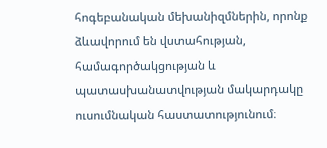հոգեբանական մեխանիզմներին, որոնք ձևավորում են վստահության, համագործակցության և պատասխանատվության մակարդակը ուսումնական հաստատությունում։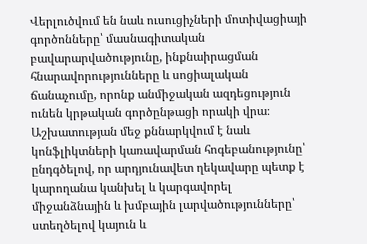Վերլուծվում են նաև ուսուցիչների մոտիվացիայի գործոնները՝ մասնագիտական բավարարվածությունը, ինքնաիրացման հնարավորությունները և սոցիալական ճանաչումը, որոնք անմիջական ազդեցություն ունեն կրթական գործընթացի որակի վրա։ Աշխատության մեջ քննարկվում է նաև կոնֆլիկտների կառավարման հոգեբանությունը՝ ընդգծելով, որ արդյունավետ ղեկավարը պետք է կարողանա կանխել և կարգավորել միջանձնային և խմբային լարվածությունները՝ ստեղծելով կայուն և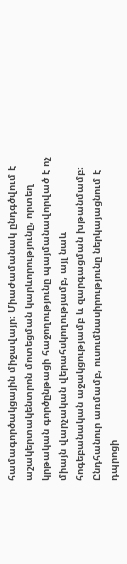համագործակցային միջավայր։ Միաժամանակ ընդգծվում է աշակերտակենտրոն մոտեցման կարևորությունը, որտեղ կրթական գործընթացի հաջողությունը պայմանավորված է ոչ միայն վարչական վերահսկողությամբ, այլ նաև հոգեբանական աջակցությամբ և զարգացման խթանմամբ։ Ընդհանուր առմամբ, ուսումնասիրությունը ներկայացնում է դպրոցի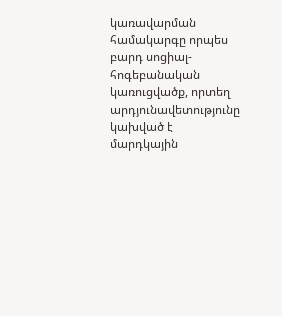կառավարման համակարգը որպես բարդ սոցիալ-հոգեբանական կառուցվածք, որտեղ արդյունավետությունը կախված է մարդկային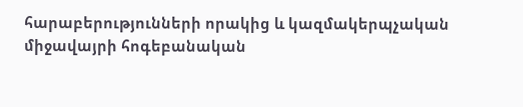հարաբերությունների որակից և կազմակերպչական միջավայրի հոգեբանական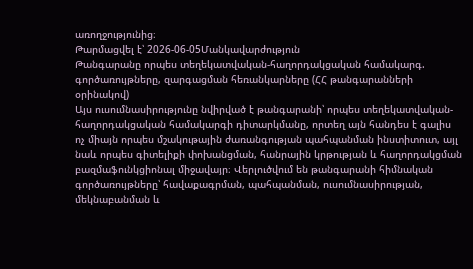առողջությունից։
Թարմացվել է՝ 2026-06-05Մանկավարժություն
Թանգարանը որպես տեղեկատվական-հաղորդակցական համակարգ. գործառույթները, զարգացման հեռանկարները (ՀՀ թանգարանների օրինակով)
Այս ուսումնասիրությունը նվիրված է թանգարանի՝ որպես տեղեկատվական-հաղորդակցական համակարգի դիտարկմանը, որտեղ այն հանդես է գալիս ոչ միայն որպես մշակութային ժառանգության պահպանման ինստիտուտ, այլ նաև որպես գիտելիքի փոխանցման, հանրային կրթության և հաղորդակցման բազմաֆունկցիոնալ միջավայր։ Վերլուծվում են թանգարանի հիմնական գործառույթները՝ հավաքագրման, պահպանման, ուսումնասիրության, մեկնաբանման և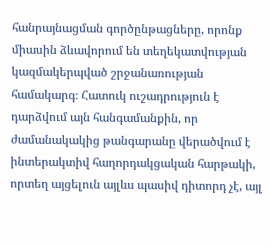հանրայնացման գործընթացները, որոնք միասին ձևավորում են տեղեկատվության կազմակերպված շրջանառության համակարգ։ Հատուկ ուշադրություն է դարձվում այն հանգամանքին, որ ժամանակակից թանգարանը վերածվում է ինտերակտիվ հաղորդակցական հարթակի, որտեղ այցելուն այլևս պասիվ դիտորդ չէ, այլ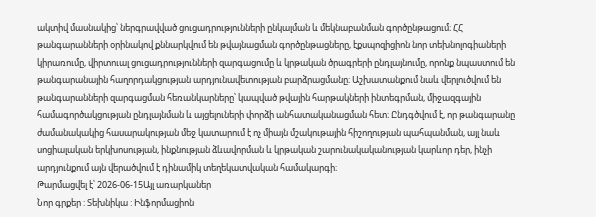ակտիվ մասնակից՝ ներգրավված ցուցադրությունների ընկալման և մեկնաբանման գործընթացում։ ՀՀ թանգարանների օրինակով քննարկվում են թվայնացման գործընթացները, էքսպոզիցիոն նոր տեխնոլոգիաների կիրառումը, վիրտուալ ցուցադրությունների զարգացումը և կրթական ծրագրերի ընդլայնումը, որոնք նպաստում են թանգարանային հաղորդակցության արդյունավետության բարձրացմանը։ Աշխատանքում նաև վերլուծվում են թանգարանների զարգացման հեռանկարները՝ կապված թվային հարթակների ինտեգրման, միջազգային համագործակցության ընդլայնման և այցելուների փորձի անհատականացման հետ։ Ընդգծվում է, որ թանգարանը ժամանակակից հասարակության մեջ կատարում է ոչ միայն մշակութային հիշողության պահպանման, այլ նաև սոցիալական երկխոսության, ինքնության ձևավորման և կրթական շարունակականության կարևոր դեր, ինչի արդյունքում այն վերածվում է դինամիկ տեղեկատվական համակարգի։
Թարմացվել է՝ 2026-06-15Այլ առարկաներ
Նոր գրքեր : Տեխնիկա : Ինֆորմացիոն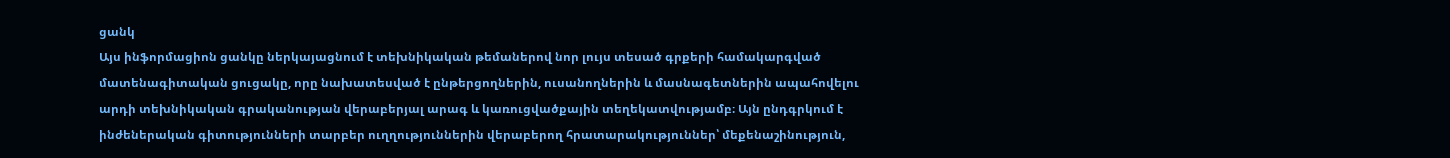ցանկ
Այս ինֆորմացիոն ցանկը ներկայացնում է տեխնիկական թեմաներով նոր լույս տեսած գրքերի համակարգված մատենագիտական ցուցակը, որը նախատեսված է ընթերցողներին, ուսանողներին և մասնագետներին ապահովելու արդի տեխնիկական գրականության վերաբերյալ արագ և կառուցվածքային տեղեկատվությամբ։ Այն ընդգրկում է ինժեներական գիտությունների տարբեր ուղղություններին վերաբերող հրատարակություններ՝ մեքենաշինություն,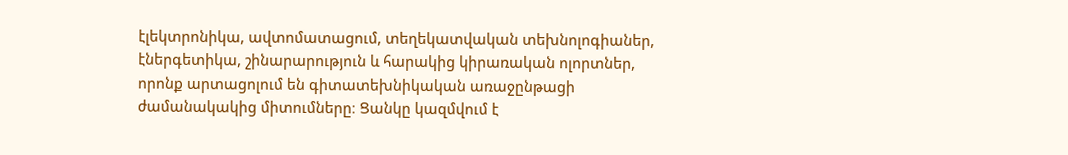էլեկտրոնիկա, ավտոմատացում, տեղեկատվական տեխնոլոգիաներ, էներգետիկա, շինարարություն և հարակից կիրառական ոլորտներ, որոնք արտացոլում են գիտատեխնիկական առաջընթացի ժամանակակից միտումները։ Ցանկը կազմվում է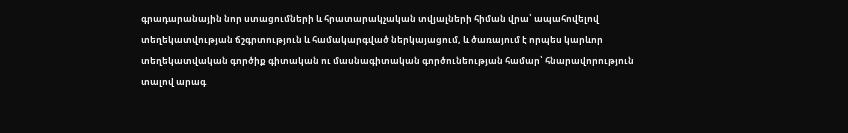գրադարանային նոր ստացումների և հրատարակչական տվյալների հիման վրա՝ ապահովելով տեղեկատվության ճշգրտություն և համակարգված ներկայացում, և ծառայում է որպես կարևոր տեղեկատվական գործիք գիտական ու մասնագիտական գործունեության համար՝ հնարավորություն տալով արագ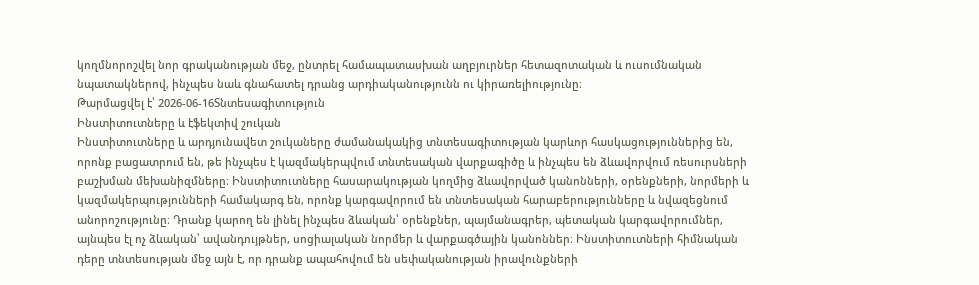կողմնորոշվել նոր գրականության մեջ, ընտրել համապատասխան աղբյուրներ հետազոտական և ուսումնական նպատակներով, ինչպես նաև գնահատել դրանց արդիականությունն ու կիրառելիությունը։
Թարմացվել է՝ 2026-06-16Տնտեսագիտություն
Ինստիտուտները և էֆեկտիվ շուկան
Ինստիտուտները և արդյունավետ շուկաները ժամանակակից տնտեսագիտության կարևոր հասկացություններից են, որոնք բացատրում են, թե ինչպես է կազմակերպվում տնտեսական վարքագիծը և ինչպես են ձևավորվում ռեսուրսների բաշխման մեխանիզմները։ Ինստիտուտները հասարակության կողմից ձևավորված կանոնների, օրենքների, նորմերի և կազմակերպությունների համակարգ են, որոնք կարգավորում են տնտեսական հարաբերությունները և նվազեցնում անորոշությունը։ Դրանք կարող են լինել ինչպես ձևական՝ օրենքներ, պայմանագրեր, պետական կարգավորումներ, այնպես էլ ոչ ձևական՝ ավանդույթներ, սոցիալական նորմեր և վարքագծային կանոններ։ Ինստիտուտների հիմնական դերը տնտեսության մեջ այն է, որ դրանք ապահովում են սեփականության իրավունքների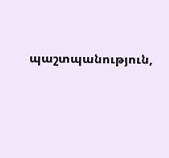պաշտպանություն,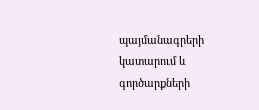պայմանագրերի կատարում և գործարքների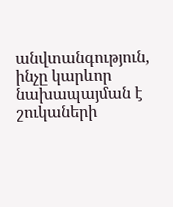անվտանգություն, ինչը կարևոր նախապայման է շուկաների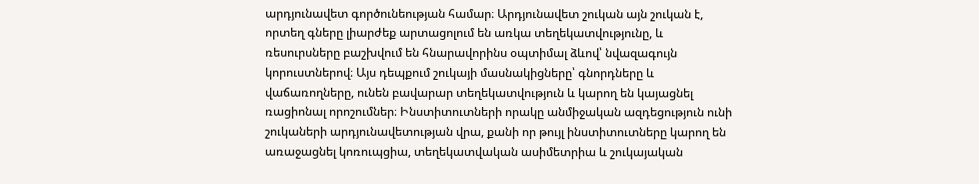արդյունավետ գործունեության համար։ Արդյունավետ շուկան այն շուկան է, որտեղ գները լիարժեք արտացոլում են առկա տեղեկատվությունը, և ռեսուրսները բաշխվում են հնարավորինս օպտիմալ ձևով՝ նվազագույն կորուստներով։ Այս դեպքում շուկայի մասնակիցները՝ գնորդները և վաճառողները, ունեն բավարար տեղեկատվություն և կարող են կայացնել ռացիոնալ որոշումներ։ Ինստիտուտների որակը անմիջական ազդեցություն ունի շուկաների արդյունավետության վրա, քանի որ թույլ ինստիտուտները կարող են առաջացնել կոռուպցիա, տեղեկատվական ասիմետրիա և շուկայական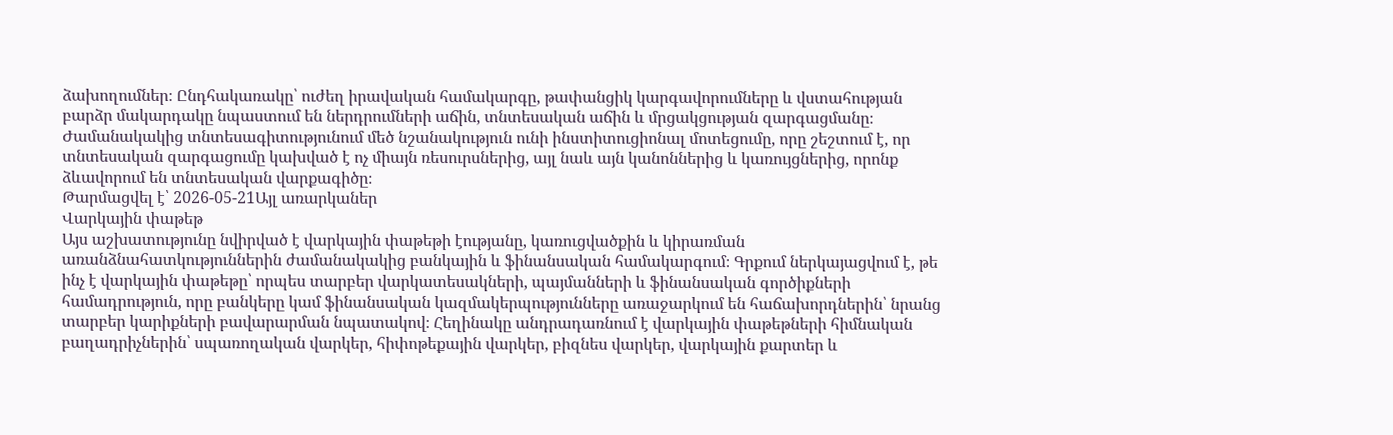ձախողումներ։ Ընդհակառակը՝ ուժեղ իրավական համակարգը, թափանցիկ կարգավորումները և վստահության բարձր մակարդակը նպաստում են ներդրումների աճին, տնտեսական աճին և մրցակցության զարգացմանը։ Ժամանակակից տնտեսագիտությունում մեծ նշանակություն ունի ինստիտուցիոնալ մոտեցումը, որը շեշտում է, որ տնտեսական զարգացումը կախված է ոչ միայն ռեսուրսներից, այլ նաև այն կանոններից և կառույցներից, որոնք ձևավորում են տնտեսական վարքագիծը։
Թարմացվել է՝ 2026-05-21Այլ առարկաներ
Վարկային փաթեթ
Այս աշխատությունը նվիրված է վարկային փաթեթի էությանը, կառուցվածքին և կիրառման առանձնահատկություններին ժամանակակից բանկային և ֆինանսական համակարգում։ Գրքում ներկայացվում է, թե ինչ է վարկային փաթեթը՝ որպես տարբեր վարկատեսակների, պայմանների և ֆինանսական գործիքների համադրություն, որը բանկերը կամ ֆինանսական կազմակերպությունները առաջարկում են հաճախորդներին՝ նրանց տարբեր կարիքների բավարարման նպատակով։ Հեղինակը անդրադառնում է վարկային փաթեթների հիմնական բաղադրիչներին՝ սպառողական վարկեր, հիփոթեքային վարկեր, բիզնես վարկեր, վարկային քարտեր և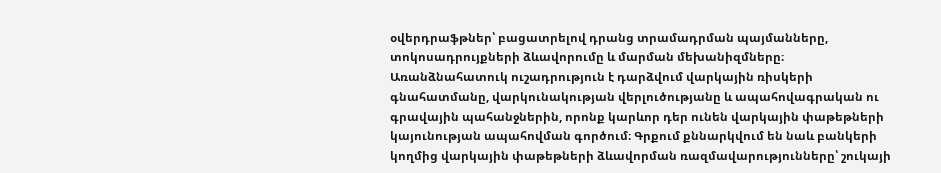օվերդրաֆթներ՝ բացատրելով դրանց տրամադրման պայմանները, տոկոսադրույքների ձևավորումը և մարման մեխանիզմները։ Առանձնահատուկ ուշադրություն է դարձվում վարկային ռիսկերի գնահատմանը, վարկունակության վերլուծությանը և ապահովագրական ու գրավային պահանջներին, որոնք կարևոր դեր ունեն վարկային փաթեթների կայունության ապահովման գործում։ Գրքում քննարկվում են նաև բանկերի կողմից վարկային փաթեթների ձևավորման ռազմավարությունները՝ շուկայի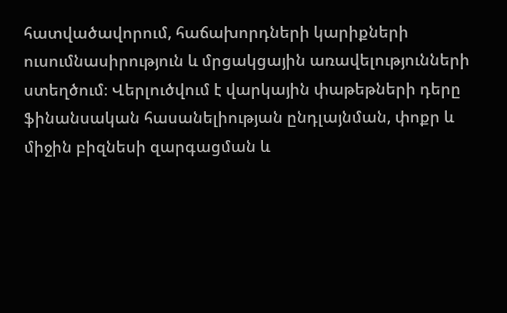հատվածավորում, հաճախորդների կարիքների ուսումնասիրություն և մրցակցային առավելությունների ստեղծում։ Վերլուծվում է վարկային փաթեթների դերը ֆինանսական հասանելիության ընդլայնման, փոքր և միջին բիզնեսի զարգացման և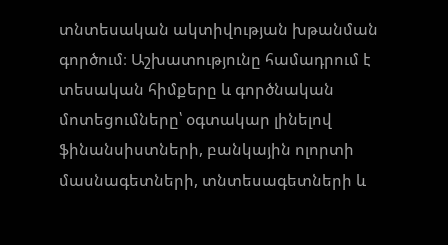տնտեսական ակտիվության խթանման գործում։ Աշխատությունը համադրում է տեսական հիմքերը և գործնական մոտեցումները՝ օգտակար լինելով ֆինանսիստների, բանկային ոլորտի մասնագետների, տնտեսագետների և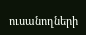ուսանողների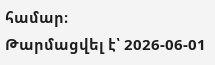համար։
Թարմացվել է՝ 2026-06-01